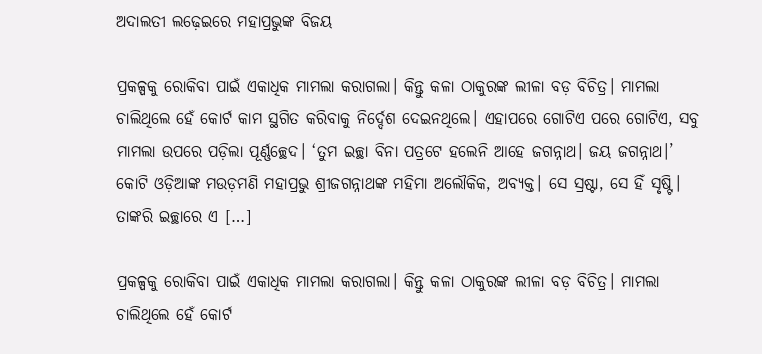ଅଦାଲତୀ ଲଢ଼େଇରେ ମହାପ୍ରଭୁଙ୍କ ବିଜୟ

ପ୍ରକଳ୍ପକୁ ରୋକିବା ପାଇଁ ଏକାଧିକ ମାମଲା କରାଗଲା। କିନ୍ତୁ କଳା ଠାକୁରଙ୍କ ଲୀଳା ବଡ଼ ବିଚିତ୍ର। ମାମଲା ଚାଲିଥିଲେ ହେଁ କୋର୍ଟ କାମ ସ୍ଥଗିତ କରିବାକୁ ନିର୍ଦ୍ଦେଶ ଦେଇନଥିଲେ। ଏହାପରେ ଗୋଟିଏ ପରେ ଗୋଟିଏ, ସବୁ ମାମଲା ଉପରେ ପଡ଼ିଲା ପୂର୍ଣ୍ଣଚ୍ଛେଦ। ‘ତୁମ ଇଚ୍ଛା ବିନା ପତ୍ରଟେ ହଲେନି ଆହେ ଜଗନ୍ନାଥ। ଜୟ ଜଗନ୍ନାଥ।’ କୋଟି ଓଡ଼ିଆଙ୍କ ମଉଡ଼ମଣି ମହାପ୍ରଭୁ ଶ୍ରୀଜଗନ୍ନାଥଙ୍କ ମହିମା ଅଲୌକିକ, ଅବ୍ୟକ୍ତ। ସେ ସ୍ରଷ୍ଟା, ସେ ହିଁ ସୃଷ୍ଟି। ତାଙ୍କରି ଇଚ୍ଛାରେ ଏ […]

ପ୍ରକଳ୍ପକୁ ରୋକିବା ପାଇଁ ଏକାଧିକ ମାମଲା କରାଗଲା। କିନ୍ତୁ କଳା ଠାକୁରଙ୍କ ଲୀଳା ବଡ଼ ବିଚିତ୍ର। ମାମଲା ଚାଲିଥିଲେ ହେଁ କୋର୍ଟ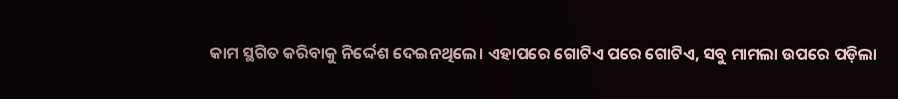କାମ ସ୍ଥଗିତ କରିବାକୁ ନିର୍ଦ୍ଦେଶ ଦେଇନଥିଲେ। ଏହାପରେ ଗୋଟିଏ ପରେ ଗୋଟିଏ, ସବୁ ମାମଲା ଉପରେ ପଡ଼ିଲା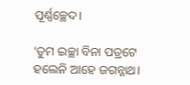ପୂର୍ଣ୍ଣଚ୍ଛେଦ।

‘ତୁମ ଇଚ୍ଛା ବିନା ପତ୍ରଟେ ହଲେନି ଆହେ ଜଗନ୍ନାଥ।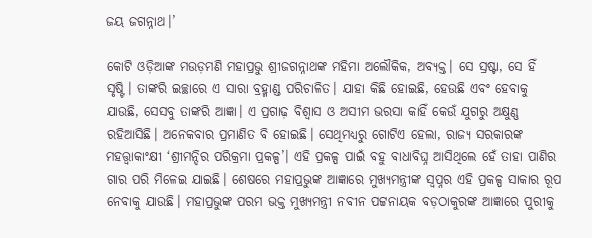ଜୟ ଜଗନ୍ନାଥ।’

କୋଟି ଓଡ଼ିଆଙ୍କ ମଉଡ଼ମଣି ମହାପ୍ରଭୁ ଶ୍ରୀଜଗନ୍ନାଥଙ୍କ ମହିମା ଅଲୌକିକ, ଅବ୍ୟକ୍ତ। ସେ ସ୍ରଷ୍ଟା, ସେ ହିଁ ସୃଷ୍ଟି। ତାଙ୍କରି ଇଚ୍ଛାରେ ଏ ସାରା ବ୍ରହ୍ମାଣ୍ଡ ପରିଚାଳିତ। ଯାହା କିଛି ହୋଇଛି, ହେଉଛି ଏବଂ ହେବାକୁ ଯାଉଛି, ସେସବୁ ତାଙ୍କରି ଆଜ୍ଞା। ଏ ପ୍ରଗାଢ଼ ବିଶ୍ବାସ ଓ ଅସୀମ ଭରସା କାହିଁ କେଉଁ ଯୁଗରୁ ଅକ୍ଷୁଣ୍ଣ ରହିଆସିଛି। ଅନେକବାର ପ୍ରମାଣିତ ବି ହୋଇଛି। ସେଥିମଧ୍ୟରୁ ଗୋଟିଏ ହେଲା, ରାଜ୍ୟ ସରକାରଙ୍କ ମହତ୍ତ୍ବାକାଂକ୍ଷୀ ‘ଶ୍ରୀମନ୍ଦିର ପରିକ୍ରମା ପ୍ରକଳ୍ପ’। ଏହି ପ୍ରକଳ୍ପ ପାଇଁ ବହୁ ବାଧାବିଘ୍ନ ଆସିଥିଲେ ହେଁ ତାହା ପାଣିର ଗାର ପରି ମିଳେଇ ଯାଇଛି। ଶେଷରେ ମହାପ୍ରଭୁଙ୍କ ଆଜ୍ଞାରେ ମୁଖ୍ୟମନ୍ତ୍ରୀଙ୍କ ସ୍ବପ୍ନର ଏହି ପ୍ରକଳ୍ପ ସାକାର ରୂପ ନେବାକୁ ଯାଉଛି। ମହାପ୍ରଭୁଙ୍କ ପରମ ଭକ୍ତ ମୁଖ୍ୟମନ୍ତ୍ରୀ ନବୀନ ପଟ୍ଟନାୟକ ବଡ଼ଠାକୁରଙ୍କ ଆଜ୍ଞାରେ ପୁରୀକୁ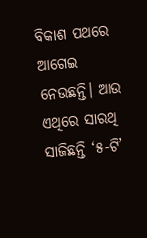ବିକାଶ ପଥରେ ଆଗେଇ ନେଉଛନ୍ତି। ଆଉ ଏଥିରେ ସାରଥି ସାଜିଛନ୍ତି ‘୫-ଟି’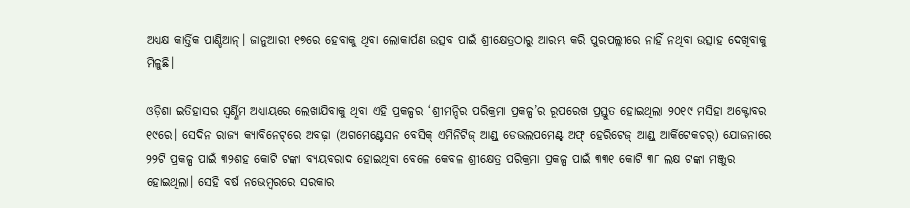ଅଧ୍ୟକ୍ଷ କାର୍ତ୍ତିକ ପାଣ୍ଡିଆନ୍। ଜାନୁଆରୀ ୧୭ରେ ହେବାକୁ ଥିବା ଲୋକାର୍ପଣ ଉତ୍ସବ ପାଇଁ ଶ୍ରୀକ୍ଷେତ୍ରଠାରୁ ଆରମ୍ଭ କରି ପୁରପଲ୍ଲୀରେ ନାହିଁ ନଥିବା ଉତ୍ସାହ ଦେଖିବାକୁ ମିଳୁଛି।

ଓଡ଼ିଶା ଇତିହାସର ସ୍ବର୍ଣ୍ଣିମ ଅଧ୍ୟାୟରେ ଲେଖାଯିବାକୁ ଥିବା ଏହି ପ୍ରକଳ୍ପର ‘ଶ୍ରୀମନ୍ଦିର ପରିକ୍ରମା ପ୍ରକଳ୍ପ’ର ରୂପରେଖ ପ୍ରସ୍ତୁତ ହୋଇଥିଲା ୨୦୧୯ ମସିହା ଅକ୍ଟୋବର ୧୯ରେ। ସେଦିନ ରାଜ୍ୟ କ୍ୟାବିନେଟ୍‌ରେ ଅବଢ଼ା (ଅଗମେଣ୍ଟେସନ ବେସିକ୍ ଏମିନିଟିଜ୍ ଆଣ୍ଡ୍ ଡେଭଲପମେଣ୍ଟ୍ ଅଫ୍ ହେରିଟେଜ୍ ଆଣ୍ଡ୍ ଆର୍କିଟେକଚର୍) ଯୋଜନାରେ ୨୨ଟି ପ୍ରକଳ୍ପ ପାଇଁ ୩୨ଶହ କୋଟି ଟଙ୍କା ବ୍ୟୟବରାଦ ହୋଇଥିବା ବେଳେ କେବଳ ଶ୍ରୀକ୍ଷେତ୍ର ପରିକ୍ରମା ପ୍ରକଳ୍ପ ପାଇଁ ୩୩୧ କୋଟି ୩୮ ଲକ୍ଷ ଟଙ୍କା ମଞ୍ଜୁର ହୋଇଥିଲା। ସେହି ବର୍ଷ ନଭେମ୍ବରରେ ସରକାର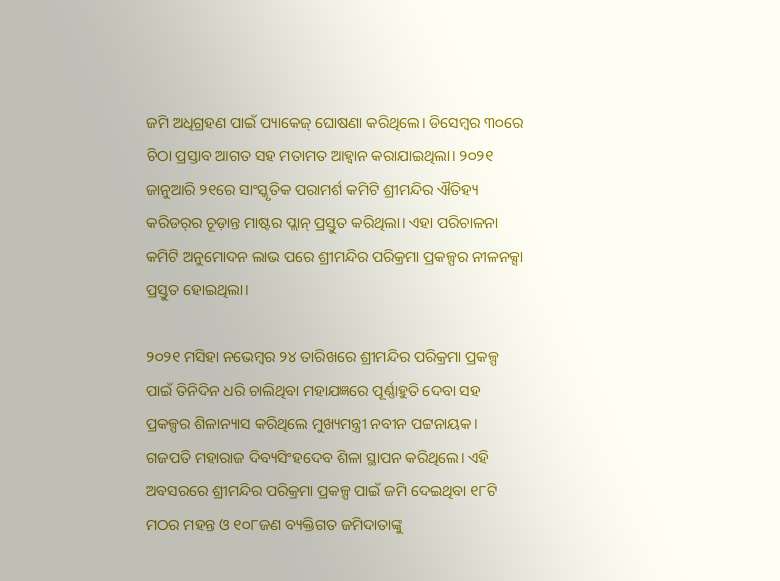ଜମି ଅଧିଗ୍ରହଣ ପାଇଁ ପ୍ୟାକେଜ୍ ଘୋଷଣା କରିଥିଲେ। ଡିସେମ୍ବର ୩୦ରେ ଚିଠା ପ୍ରସ୍ତାବ ଆଗତ ସହ ମତାମତ ଆହ୍ବାନ କରାଯାଇଥିଲା। ୨୦୨୧ ଜାନୁଆରି ୨୧ରେ ସାଂସ୍କୃତିକ ପରାମର୍ଶ କମିଟି ଶ୍ରୀମନ୍ଦିର ଐତିହ୍ୟ କରିଡର୍‌ର ଚୂଡ଼ାନ୍ତ ମାଷ୍ଟର ପ୍ଲାନ୍ ପ୍ରସ୍ତୁତ କରିଥିଲା। ଏହା ପରିଚାଳନା କମିଟି ଅନୁମୋଦନ ଲାଭ ପରେ ଶ୍ରୀମନ୍ଦିର ପରିକ୍ରମା ପ୍ରକଳ୍ପର ନୀଳନକ୍ସା ପ୍ରସ୍ତୁତ ହୋଇଥିଲା।

୨୦୨୧ ମସିହା ନଭେମ୍ବର ୨୪ ତାରିଖରେ ଶ୍ରୀମନ୍ଦିର ପରିକ୍ରମା ପ୍ରକଳ୍ପ ପାଇଁ ତିନିଦିନ ଧରି ଚାଲିଥିବା ମହାଯଜ୍ଞରେ ପୂର୍ଣ୍ଣାହୁତି ଦେବା ସହ ପ୍ରକଳ୍ପର ଶିଳାନ୍ୟାସ କରିଥିଲେ ମୁଖ୍ୟମନ୍ତ୍ରୀ ନବୀନ ପଟ୍ଟନାୟକ। ଗଜପତି ମହାରାଜ ଦିବ୍ୟସିଂହଦେବ ଶିଳା ସ୍ଥାପନ କରିଥିଲେ। ଏହି ଅବସରରେ ଶ୍ରୀମନ୍ଦିର ପରିକ୍ରମା ପ୍ରକଳ୍ପ ପାଇଁ ଜମି ଦେଇଥିବା ୧୮ଟି ମଠର ମହନ୍ତ ଓ ୧୦୮ଜଣ ବ୍ୟକ୍ତିଗତ ଜମିଦାତାଙ୍କୁ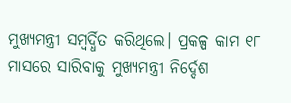ମୁଖ୍ୟମନ୍ତ୍ରୀ ସମ୍ବର୍ଦ୍ଧିତ କରିଥିଲେ। ପ୍ରକଳ୍ପ କାମ ୧୮ ମାସରେ ସାରିବାକୁ ମୁଖ୍ୟମନ୍ତ୍ରୀ ନିର୍ଦ୍ଦେଶ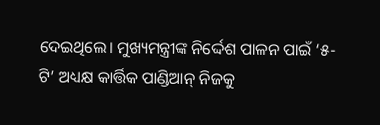ଦେଇଥିଲେ। ମୁଖ୍ୟମନ୍ତ୍ରୀଙ୍କ ନିର୍ଦ୍ଦେଶ ପାଳନ ପାଇଁ ‘୫-ଟି’ ଅଧ୍ୟକ୍ଷ କାର୍ତ୍ତିକ ପାଣ୍ଡିଆନ୍ ନିଜକୁ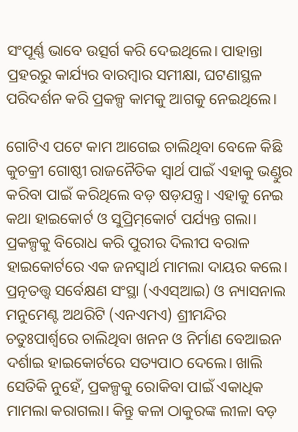ସଂପୂର୍ଣ୍ଣ ଭାବେ ଉତ୍ସର୍ଗ କରି ଦେଇଥିଲେ। ପାହାନ୍ତା ପ୍ରହରରୁ କାର୍ଯ୍ୟର ବାରମ୍ବାର ସମୀକ୍ଷା, ଘଟଣାସ୍ଥଳ ପରିଦର୍ଶନ କରି ପ୍ରକଳ୍ପ କାମକୁ ଆଗକୁ ନେଇଥିଲେ।

ଗୋଟିଏ ପଟେ କାମ ଆଗେଇ ଚାଲିଥିବା ବେଳେ କିଛି କୁଚକ୍ରୀ ଗୋଷ୍ଠୀ ରାଜନୈତିକ ସ୍ବାର୍ଥ ପାଇଁ ଏହାକୁ ଭଣ୍ଡୁର କରିବା ପାଇଁ କରିଥିଲେ ବଡ଼ ଷଡ଼ଯନ୍ତ୍ର। ଏହାକୁ ନେଇ କଥା ହାଇକୋର୍ଟ ଓ ସୁପ୍ରିମ୍‌କୋର୍ଟ ପର୍ଯ୍ୟନ୍ତ ଗଲା। ପ୍ରକଳ୍ପକୁ ବିରୋଧ କରି ପୁରୀର ଦିଲୀପ ବରାଳ ହାଇକୋର୍ଟରେ ଏକ ଜନସ୍ବାର୍ଥ ମାମଲା ଦାୟର କଲେ। ପ୍ରତ୍ନତତ୍ତ୍ବ ସର୍ବେକ୍ଷଣ ସଂସ୍ଥା (ଏଏସ୍ଆଇ) ଓ ନ୍ୟାସନାଲ ମନୁମେଣ୍ଟ ଅଥରିଟି (ଏନଏମଏ) ଶ୍ରୀମନ୍ଦିର ଚତୁଃପାର୍ଶ୍ବରେ ଚାଲିଥିବା ଖନନ ଓ ନିର୍ମାଣ ବେଆଇନ ଦର୍ଶାଇ ହାଇକୋର୍ଟରେ ସତ୍ୟପାଠ ଦେଲେ। ଖାଲି ସେତିକି ନୁହେଁ, ପ୍ରକଳ୍ପକୁ ରୋକିବା ପାଇଁ ଏକାଧିକ ମାମଲା କରାଗଲା। କିନ୍ତୁ କଳା ଠାକୁରଙ୍କ ଲୀଳା ବଡ଼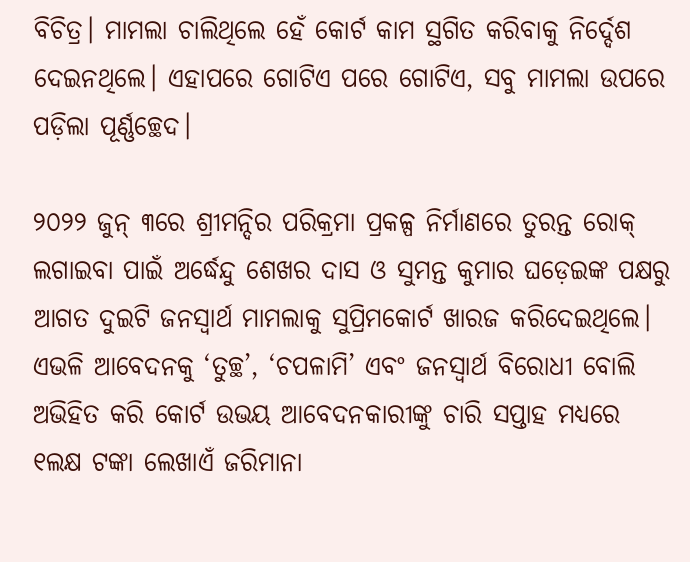ବିଚିତ୍ର। ମାମଲା ଚାଲିଥିଲେ ହେଁ କୋର୍ଟ କାମ ସ୍ଥଗିତ କରିବାକୁ ନିର୍ଦ୍ଦେଶ ଦେଇନଥିଲେ। ଏହାପରେ ଗୋଟିଏ ପରେ ଗୋଟିଏ, ସବୁ ମାମଲା ଉପରେ ପଡ଼ିଲା ପୂର୍ଣ୍ଣଚ୍ଛେଦ।

୨୦୨୨ ଜୁନ୍ ୩ରେ ଶ୍ରୀମନ୍ଦିର ପରିକ୍ରମା ପ୍ରକଳ୍ପ ନିର୍ମାଣରେ ତୁରନ୍ତ ରୋକ୍ ଲଗାଇବା ପାଇଁ ଅର୍ଦ୍ଧେନ୍ଦୁ ଶେଖର ଦାସ ଓ ସୁମନ୍ତ କୁମାର ଘଡ଼େଇଙ୍କ ପକ୍ଷରୁ ଆଗତ ଦୁଇଟି ଜନସ୍ବାର୍ଥ ମାମଲାକୁ ସୁପ୍ରିମକୋର୍ଟ ଖାରଜ କରିଦେଇଥିଲେ। ଏଭଳି ଆବେଦନକୁ ‘ତୁଚ୍ଛ’, ‘ଚପଳାମି’ ଏବଂ ଜନସ୍ବାର୍ଥ ବିରୋଧୀ ବୋଲି ଅଭିହିତ କରି କୋର୍ଟ ଉଭୟ ଆବେଦନକାରୀଙ୍କୁ ଚାରି ସପ୍ତାହ ମଧ୍ୟରେ ୧ଲକ୍ଷ ଟଙ୍କା ଲେଖାଏଁ ଜରିମାନା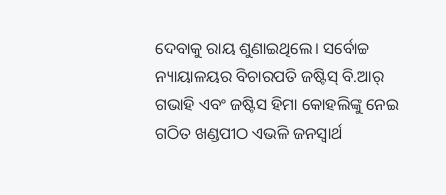ଦେବାକୁ ରାୟ ଶୁଣାଇଥିଲେ। ସର୍ବୋଚ୍ଚ ନ୍ୟାୟାଳୟର ବିଚାରପତି ଜଷ୍ଟିସ୍ ବି.ଆର୍ ଗଭାହି ଏବଂ ଜଷ୍ଟିସ ହିମା କୋହଲିଙ୍କୁ ନେଇ ଗଠିତ ଖଣ୍ଡପୀଠ ଏଭଳି ଜନସ୍ବାର୍ଥ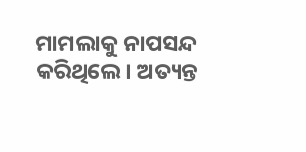ମାମଲାକୁ ନାପସନ୍ଦ କରିଥିଲେ। ଅତ୍ୟନ୍ତ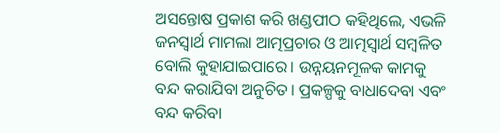ଅସନ୍ତୋଷ ପ୍ରକାଶ କରି ଖଣ୍ଡପୀଠ କହିଥିଲେ, ଏଭଳି ଜନସ୍ବାର୍ଥ ମାମଲା ଆତ୍ମପ୍ରଚାର ଓ ଆତ୍ମସ୍ବାର୍ଥ ସମ୍ବଳିତ ବୋଲି କୁହାଯାଇପାରେ। ଉନ୍ନୟନମୂଳକ କାମକୁ ବନ୍ଦ କରାଯିବା ଅନୁଚିତ। ପ୍ରକଳ୍ପକୁ ବାଧାଦେବା ଏବଂ ବନ୍ଦ କରିବା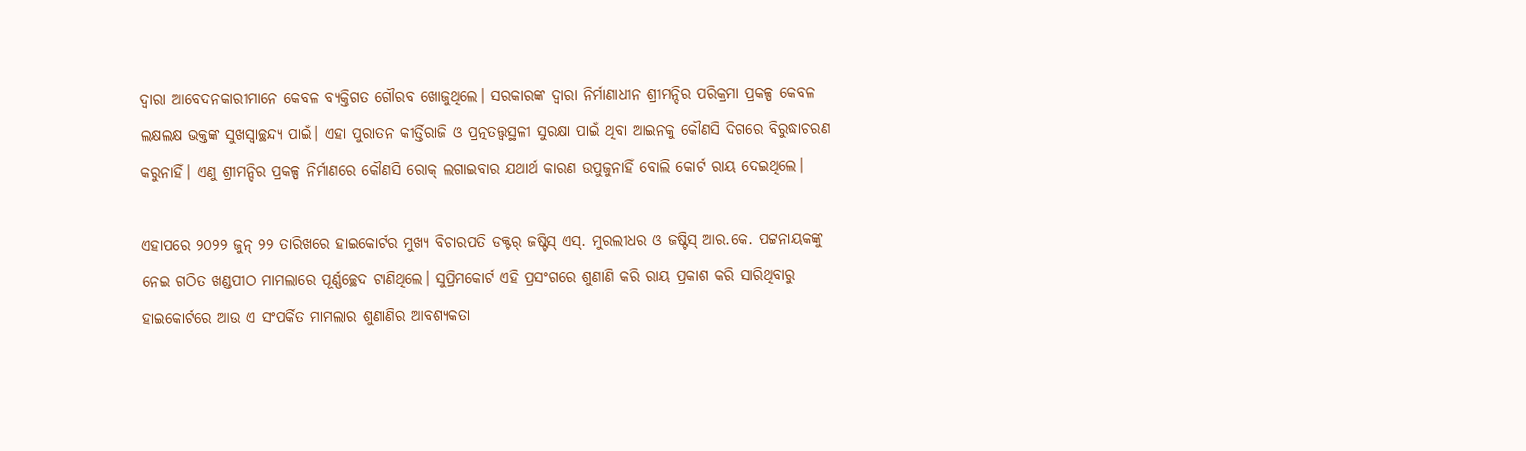ଦ୍ୱାରା ଆବେଦନକାରୀମାନେ କେବଳ ବ୍ୟକ୍ତିଗତ ଗୌରବ ଖୋଜୁଥିଲେ। ସରକାରଙ୍କ ଦ୍ବାରା ନିର୍ମାଣାଧୀନ ଶ୍ରୀମନ୍ଦିର ପରିକ୍ରମା ପ୍ରକଳ୍ପ କେବଳ ଲକ୍ଷଲକ୍ଷ ଭକ୍ତଙ୍କ ସୁଖସ୍ବାଚ୍ଛନ୍ଦ୍ୟ ପାଇଁ। ଏହା ପୁରାତନ କୀର୍ତ୍ତିରାଜି ଓ ପ୍ରତ୍ନତତ୍ତ୍ବସ୍ଥଳୀ ସୁରକ୍ଷା ପାଇଁ ଥିବା ଆଇନକୁ କୌଣସି ଦିଗରେ ବିରୁଦ୍ଧାଚରଣ କରୁନାହିଁ। ଏଣୁ ଶ୍ରୀମନ୍ଦିର ପ୍ରକଳ୍ପ ନିର୍ମାଣରେ କୌଣସି ରୋକ୍ ଲଗାଇବାର ଯଥାର୍ଥ କାରଣ ଉପୁଜୁନାହିଁ ବୋଲି କୋର୍ଟ ରାୟ ଦେଇଥିଲେ।

ଏହାପରେ ୨୦୨୨ ଜୁନ୍ ୨୨ ତାରିଖରେ ହାଇକୋର୍ଟର ମୁଖ୍ୟ ବିଚାରପତି ଡକ୍ଟର୍ ଜଷ୍ଟିସ୍ ଏସ୍. ମୁରଲୀଧର ଓ ଜଷ୍ଟିସ୍ ଆର.କେ. ପଟ୍ଟନାୟକଙ୍କୁ ନେଇ ଗଠିତ ଖଣ୍ଡପୀଠ ମାମଲାରେ ପୂର୍ଣ୍ଣଚ୍ଛେଦ ଟାଣିଥିଲେ। ସୁପ୍ରିମକୋର୍ଟ ଏହି ପ୍ରସଂଗରେ ଶୁଣାଣି କରି ରାୟ ପ୍ରକାଶ କରି ସାରିଥିବାରୁ ହାଇକୋର୍ଟରେ ଆଉ ଏ ସଂପର୍କିତ ମାମଲାର ଶୁଣାଣିର ଆବଶ୍ୟକତା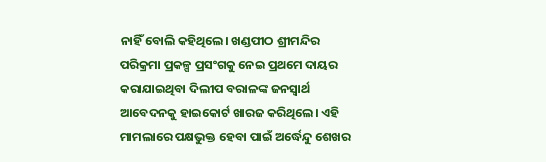ନାହିଁ ବୋଲି କହିଥିଲେ। ଖଣ୍ଡପୀଠ ଶ୍ରୀମନ୍ଦିର ପରିକ୍ରମା ପ୍ରକଳ୍ପ ପ୍ରସଂଗକୁ ନେଇ ପ୍ରଥମେ ଦାୟର କରାଯାଇଥିବା ଦିଲୀପ ବରାଳଙ୍କ ଜନସ୍ବାର୍ଥ ଆବେଦନକୁ ହାଇକୋର୍ଟ ଖାରଜ କରିଥିଲେ। ଏହି ମାମଲାରେ ପକ୍ଷଭୁକ୍ତ ହେବା ପାଇଁ ଅର୍ଦ୍ଧେନ୍ଦୁ ଶେଖର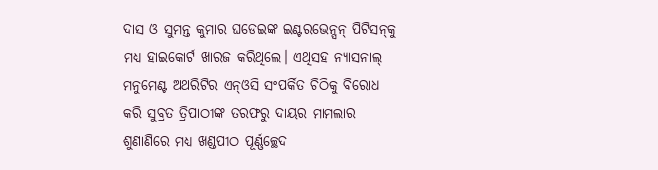ଦାସ ଓ ସୁମନ୍ତ କୁମାର ଘଡେଇଙ୍କ ଇଣ୍ଟରଭେନ୍ସନ୍ ପିଟିସନ୍‌କୁ ମଧ୍ୟ ହାଇକୋର୍ଟ ଖାରଜ କରିଥିଲେ। ଏଥିସହ ନ୍ୟାସନାଲ୍ ମନୁମେଣ୍ଟ ଅଥରିଟିର ଏନ୍ଓସି ସଂପର୍କିତ ଚିଠିକୁ ବିରୋଧ କରି ସୁବ୍ରତ ତ୍ରିପାଠୀଙ୍କ ତରଫରୁ ଦାୟର ମାମଲାର ଶୁଣାଣିରେ ମଧ୍ୟ ଖଣ୍ଡପୀଠ ପୂର୍ଣ୍ଣଚ୍ଛେଦ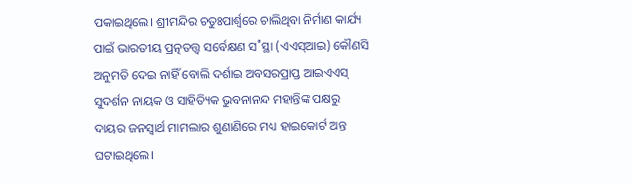ପକାଇଥିଲେ। ଶ୍ରୀମନ୍ଦିର ଚତୁଃପାର୍ଶ୍ବରେ ଚାଲିଥିବା ନିର୍ମାଣ କାର୍ଯ୍ୟ ପାଇଁ ଭାରତୀୟ ପ୍ରତ୍ନତତ୍ତ୍ବ ସର୍ବେକ୍ଷଣ ସ˚ସ୍ଥା (ଏଏସ୍ଆଇ) କୌଣସି ଅନୁମତି ଦେଇ ନାହିଁ ବୋଲି ଦର୍ଶାଇ ଅବସରପ୍ରାପ୍ତ ଆଇଏଏସ୍ ସୁଦର୍ଶନ ନାୟକ ଓ ସାହିତ୍ୟିକ ଭୁବନାନନ୍ଦ ମହାନ୍ତିଙ୍କ ପକ୍ଷରୁ ଦାୟର ଜନସ୍ବାର୍ଥ ମାମଲାର ଶୁଣାଣିରେ ମଧ୍ୟ ହାଇକୋର୍ଟ ଅନ୍ତ ଘଟାଇଥିଲେ।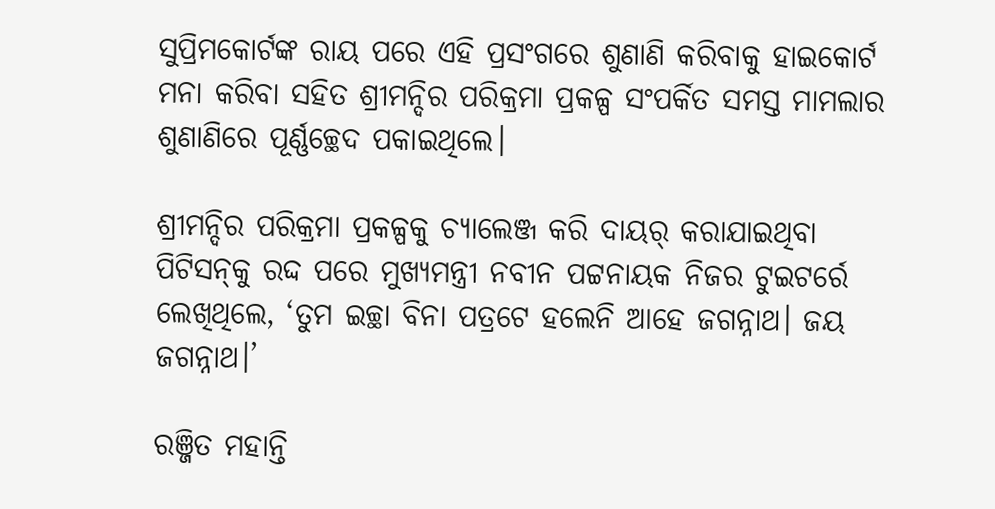ସୁପ୍ରିମକୋର୍ଟଙ୍କ ରାୟ ପରେ ଏହି ପ୍ରସଂଗରେ ଶୁଣାଣି କରିବାକୁ ହାଇକୋର୍ଟ ମନା କରିବା ସହିତ ଶ୍ରୀମନ୍ଦିର ପରିକ୍ରମା ପ୍ରକଳ୍ପ ସଂପର୍କିତ ସମସ୍ତ ମାମଲାର ଶୁଣାଣିରେ ପୂର୍ଣ୍ଣଚ୍ଛେଦ ପକାଇଥିଲେ।

ଶ୍ରୀମନ୍ଦିର ପରିକ୍ରମା ପ୍ରକଳ୍ପକୁ ଚ୍ୟାଲେଞ୍ଜ କରି ଦାୟର୍ କରାଯାଇଥିବା ପିଟିସନ୍‌କୁ ରଦ୍ଦ ପରେ ମୁଖ୍ୟମନ୍ତ୍ରୀ ନବୀନ ପଟ୍ଟନାୟକ ନିଜର ଟୁଇଟର୍ରେ ଲେଖିଥିଲେ, ‘ତୁମ ଇଚ୍ଛା ବିନା ପତ୍ରଟେ ହଲେନି ଆହେ ଜଗନ୍ନାଥ। ଜୟ ଜଗନ୍ନାଥ।’

ରଞ୍ଜିତ ମହାନ୍ତି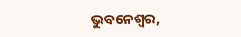ଭୁବନେଶ୍ବର,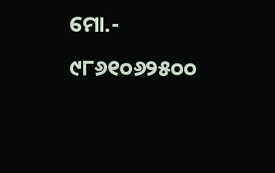ମୋ.- ୯୮୬୧୦୬୨୫୦୦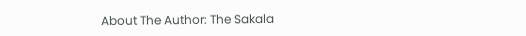About The Author: The Sakala